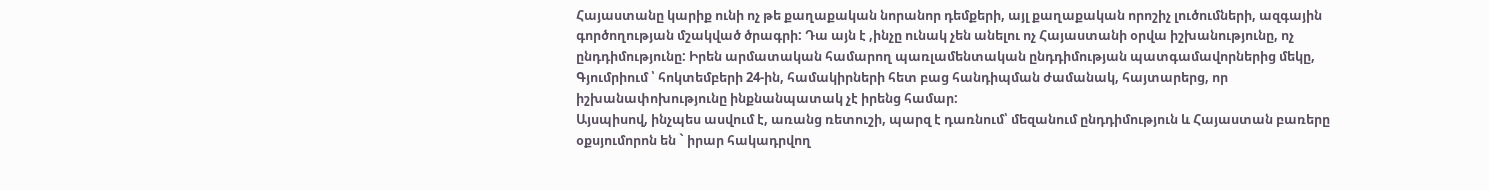Հայաստանը կարիք ունի ոչ թե քաղաքական նորանոր դեմքերի, այլ քաղաքական որոշիչ լուծումների, ազգային գործողության մշակված ծրագրի: Դա այն է ,ինչը ունակ չեն անելու ոչ Հայաստանի օրվա իշխանությունը, ոչ ընդդիմությունը: Իրեն արմատական համարող պառլամենտական ընդդիմության պատգամավորներից մեկը, Գյումրիում ՝ հոկտեմբերի 24-ին, համակիրների հետ բաց հանդիպման ժամանակ, հայտարերց, որ իշխանափոխությունը ինքնանպատակ չէ իրենց համար:
Այսպիսով, ինչպես ասվում է, առանց ռետուշի, պարզ է դառնում՝ մեզանում ընդդիմություն և Հայաստան բառերը օքսյումորոն են ` իրար հակադրվող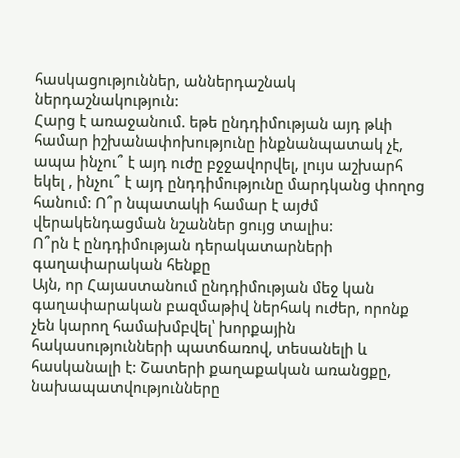հասկացություններ, աններդաշնակ ներդաշնակություն:
Հարց է առաջանում. եթե ընդդիմության այդ թևի համար իշխանափոխությունը ինքնանպատակ չէ, ապա ինչու՞ է այդ ուժը բջջավորվել, լույս աշխարհ եկել , ինչու՞ է այդ ընդդիմությունը մարդկանց փողոց հանում: Ո՞ր նպատակի համար է այժմ վերակենդացման նշաններ ցույց տալիս:
Ո՞րն է ընդդիմության դերակատարների գաղափարական հենքը
Այն, որ Հայաստանում ընդդիմության մեջ կան գաղափարական բազմաթիվ ներհակ ուժեր, որոնք չեն կարող համախմբվել՝ խորքային հակասությունների պատճառով, տեսանելի և հասկանալի է: Շատերի քաղաքական առանցքը, նախապատվությունները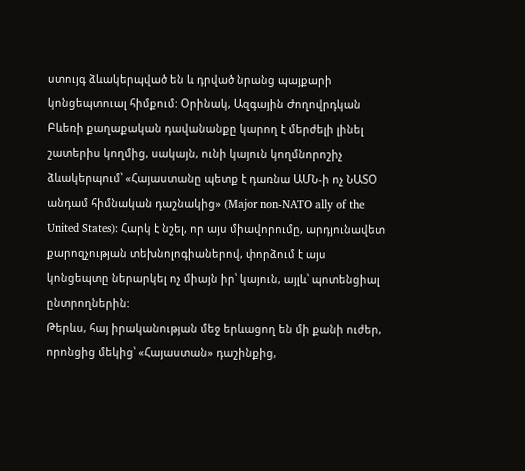ստույգ ձևակերպված են և դրված նրանց պայքարի կոնցեպտուալ հիմքում: Օրինակ, Ազգային Ժողովրդկան Բևեռի քաղաքական դավանանքը կարող է մերժելի լինել շատերիս կողմից, սակայն, ունի կայուն կողմնորոշիչ ձևակերպում՝ «Հայաստանը պետք է դառնա ԱՄՆ-ի ոչ ՆԱՏՕ անդամ հիմնական դաշնակից» (Major non-NATO ally of the United States): Հարկ է նշել, որ այս միավորումը, արդյունավետ քարոզչության տեխնոլոգիաներով, փորձում է այս կոնցեպտը ներարկել ոչ միայն իր՝ կայուն, այլև՝ պոտենցիալ ընտրողներին:
Թերևս, հայ իրականության մեջ երևացող են մի քանի ուժեր, որոնցից մեկից՝ «Հայաստան» դաշինքից,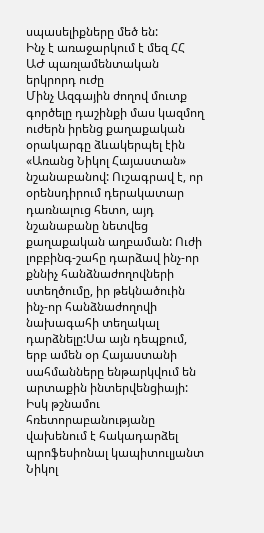սպասելիքները մեծ են:
Ինչ է առաջարկում է մեզ ՀՀ ԱԺ պառլամենտական երկրորդ ուժը
Մինչ Ազգային ժողով մուտք գործելը դաշինքի մաս կազմող ուժերն իրենց քաղաքական օրակարգը ձևակերպել էին «Առանց Նիկոլ Հայաստան» նշանաբանով: Ուշագրավ է, որ օրենսդիրում դերակատար դառնալուց հետո, այդ նշանաբանը նետվեց քաղաքական աղբաման: Ուժի լոբբինգ-շահը դարձավ ինչ-որ քննիչ հանձնաժողովների ստեղծումը, իր թեկնածուին ինչ-որ հանձնաժողովի նախագահի տեղակալ դարձնելը:Սա այն դեպքում, երբ ամեն օր Հայաստանի սահմանները ենթարկվում են արտաքին ինտերվենցիայի:
Իսկ թշնամու հռետորաբանությանը վախենում է հակադարձել պրոֆեսիոնալ կապիտուլյանտ Նիկոլ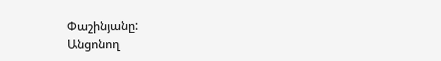Փաշինյանը:
Անցոնող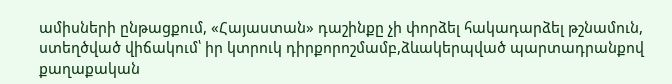ամիսների ընթացքում, «Հայաստան» դաշինքը չի փորձել հակադարձել թշնամուն, ստեղծված վիճակում՝ իր կտրուկ դիրքորոշմամբ,ձևակերպված պարտադրանքով քաղաքական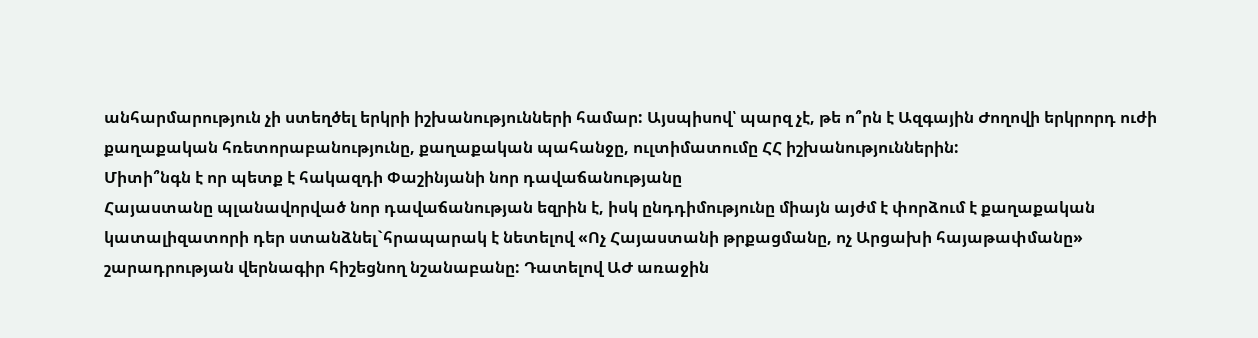անհարմարություն չի ստեղծել երկրի իշխանությունների համար: Այսպիսով՝ պարզ չէ, թե ո՞րն է Ազգային Ժողովի երկրորդ ուժի քաղաքական հռետորաբանությունը, քաղաքական պահանջը, ուլտիմատումը ՀՀ իշխանություններին:
Միտի՞նգն է որ պետք է հակազդի Փաշինյանի նոր դավաճանությանը
Հայաստանը պլանավորված նոր դավաճանության եզրին է, իսկ ընդդիմությունը միայն այժմ է փորձում է քաղաքական կատալիզատորի դեր ստանձնել`հրապարակ է նետելով «Ոչ Հայաստանի թրքացմանը, ոչ Արցախի հայաթափմանը» շարադրության վերնագիր հիշեցնող նշանաբանը: Դատելով ԱԺ առաջին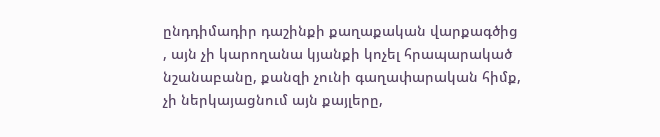ընդդիմադիր դաշինքի քաղաքական վարքագծից , այն չի կարողանա կյանքի կոչել հրապարակած նշանաբանը, քանզի չունի գաղափարական հիմք, չի ներկայացնում այն քայլերը,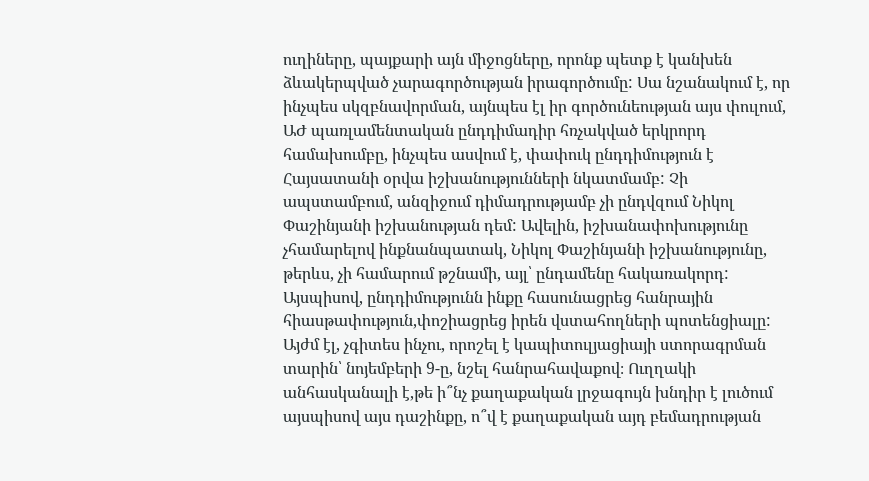ուղիները, պայքարի այն միջոցները, որոնք պետք է կանխեն ձևակերպված չարագործության իրագործումը: Սա նշանակում է, որ ինչպես սկզբնավորման, այնպես էլ իր գործունեության այս փուլում, ԱԺ պառլամենտական ընդդիմադիր հռչակված երկրորդ համախումբը, ինչպես ասվում է, փափուկ ընդդիմություն է Հայսատանի օրվա իշխանությունների նկատմամբ: Չի ապստամբում, անզիջում դիմադրությամբ չի ընդվզում Նիկոլ Փաշինյանի իշխանության դեմ: Ավելին, իշխանափոխությունը չհամարելով ինքնանպատակ, Նիկոլ Փաշինյանի իշխանությունը, թերևս, չի համարում թշնամի, այլ՝ ընդամենը հակառակորդ: Այսպիսով, ընդդիմությունն ինքը հասունացրեց հանրային հիասթափություն,փոշիացրեց իրեն վստահողների պոտենցիալը: Այժմ էլ, չգիտես ինչու, որոշել է կապիտուլյացիայի ստորագրման տարին՝ նոյեմբերի 9-ը, նշել հանրահավաքով։ Ուղղակի անհասկանալի է,թե ի՞նչ քաղաքական լրջագույն խնդիր է լուծում այսպիսով այս դաշինքը, ո՞վ է քաղաքական այդ բեմադրության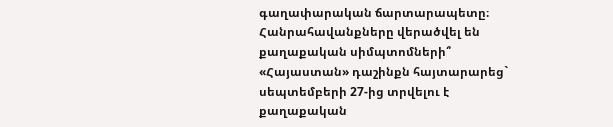գաղափարական ճարտարապետը։
Հանրահավանքները վերածվել են քաղաքական սիմպտոմների՞
«Հայաստան» դաշինքն հայտարարեց` սեպտեմբերի 27-ից տրվելու է քաղաքական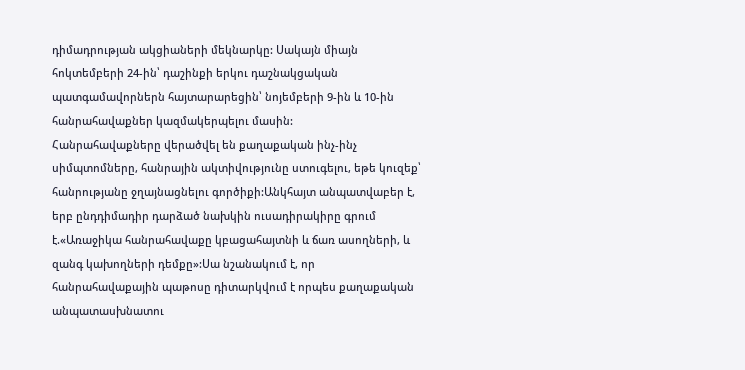դիմադրության ակցիաների մեկնարկը: Սակայն միայն հոկտեմբերի 24-ին՝ դաշինքի երկու դաշնակցական պատգամավորներն հայտարարեցին՝ նոյեմբերի 9-ին և 10-ին հանրահավաքներ կազմակերպելու մասին:
Հանրահավաքները վերածվել են քաղաքական ինչ-ինչ սիմպտոմները, հանրային ակտիվությունը ստուգելու, եթե կուզեք՝ հանրությանը ջղայնացնելու գործիքի:Անկհայտ անպատվաբեր է, երբ ընդդիմադիր դարձած նախկին ուսադիրակիրը գրում է.«Առաջիկա հանրահավաքը կբացահայտնի և ճառ ասողների, և զանգ կախողների դեմքը»:Սա նշանակում է, որ հանրահավաքային պաթոսը դիտարկվում է որպես քաղաքական անպատասխնատու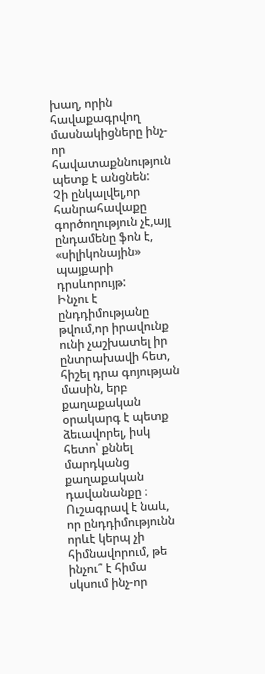խաղ, որին հավաքագրվող մասնակիցները ինչ-որ հավատաքննություն պետք է անցնեն:
Չի ընկալվել,որ հանրահավաքը գործողություն չէ,այլ ընդամենը ֆոն է, «սիլիկոնային» պայքարի դրսևորույթ:
Ինչու է ընդդիմությանը թվում,որ իրավունք ունի չաշխատել իր ընտրախավի հետ, հիշել դրա գոյության մասին, երբ քաղաքական օրակարգ է պետք ձեւավորել, իսկ հետո՝ քննել մարդկանց քաղաքական դավանանքը ։
Ուշագրավ է նաև, որ ընդդիմությունն որևէ կերպ չի հիմնավորում, թե ինչու՞ է հիմա սկսում ինչ-որ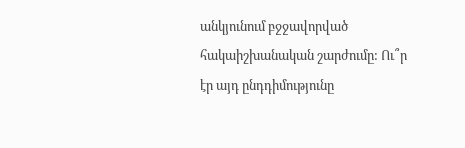անկյունում բջջավորված հակաիշխանական շարժումը: Ու՞ր էր այդ ընդդիմությունը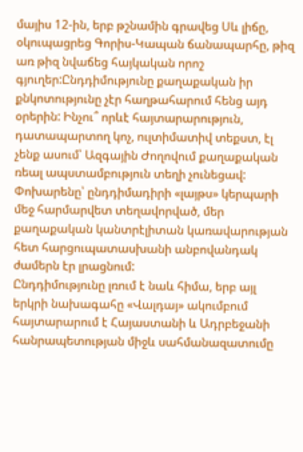մայիս 12-ին, երբ թշնամին գրավեց Սև լիճը, օկուպացրեց Գորիս-Կապան ճանապարհը, թիզ առ թիզ նվաճեց հայկական որոշ գյուղեր:Ընդդիմությունը քաղաքական իր քնկոտությունը չէր հաղթահարում հենց այդ օրերին: Ինչու՞ որևէ հայտարարություն, դատապարտող կոչ, ուլտիմատիվ տեքստ, էլ չենք ասում՝ Ազգային Ժողովում քաղաքական ռեալ ապստամբություն տեղի չունեցավ: Փոխարենը՝ ընդդիմադիրի «լայթս» կերպարի մեջ հարմարվետ տեղավորված, մեր քաղաքական կանտրէլիտան կառավարության հետ հարցուպատասխանի անբովանդակ ժամերն էր լրացնում:
Ընդդիմությունը լռում է նաև հիմա, երբ այլ երկրի նախագահը «Վալդայ» ակումբում հայտարարում է Հայաստանի և Ադրբեջանի հանրապետության միջև սահմանազատումը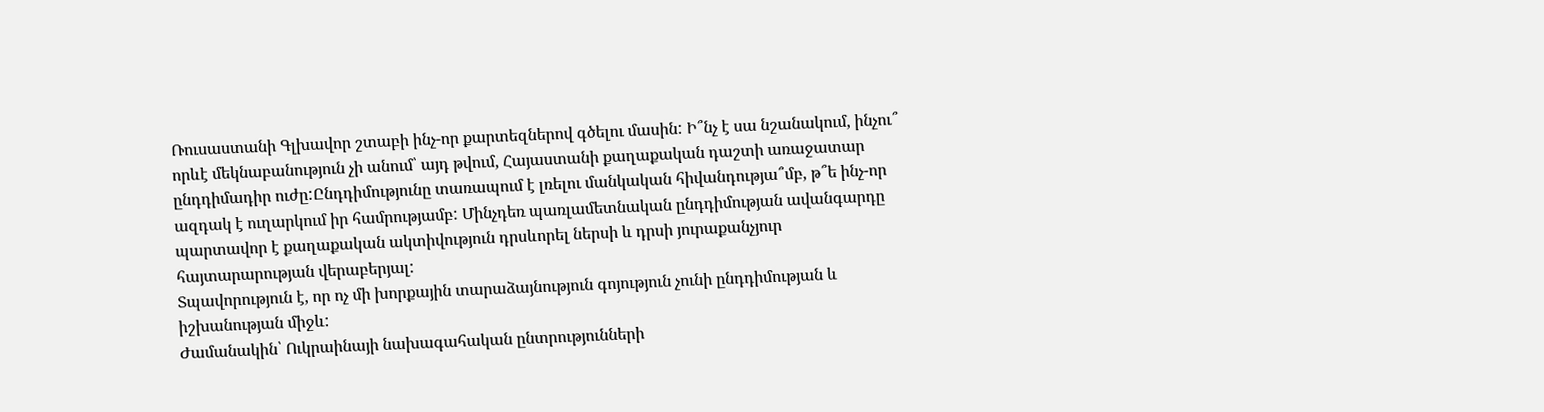Ռուսաստանի Գլխավոր շտաբի ինչ-որ քարտեզներով գծելու մասին: Ի՞նչ է սա նշանակում, ինչու՞ որևէ մեկնաբանություն չի անում՝ այդ թվում, Հայաստանի քաղաքական դաշտի առաջատար ընդդիմադիր ուժը:Ընդդիմությունը տառապում է լռելու մանկական հիվանդությա՞մբ, թ՞ե ինչ-որ ազդակ է ուղարկում իր համրությամբ: Մինչդեռ պառլամետնական ընդդիմության ավանգարդը պարտավոր է քաղաքական ակտիվություն դրսևորել ներսի և դրսի յուրաքանչյուր հայտարարության վերաբերյալ:
Տպավորություն է, որ ոչ մի խորքային տարաձայնություն գոյություն չունի ընդդիմության և իշխանության միջև:
Ժամանակին՝ Ուկրաինայի նախագահական ընտրությունների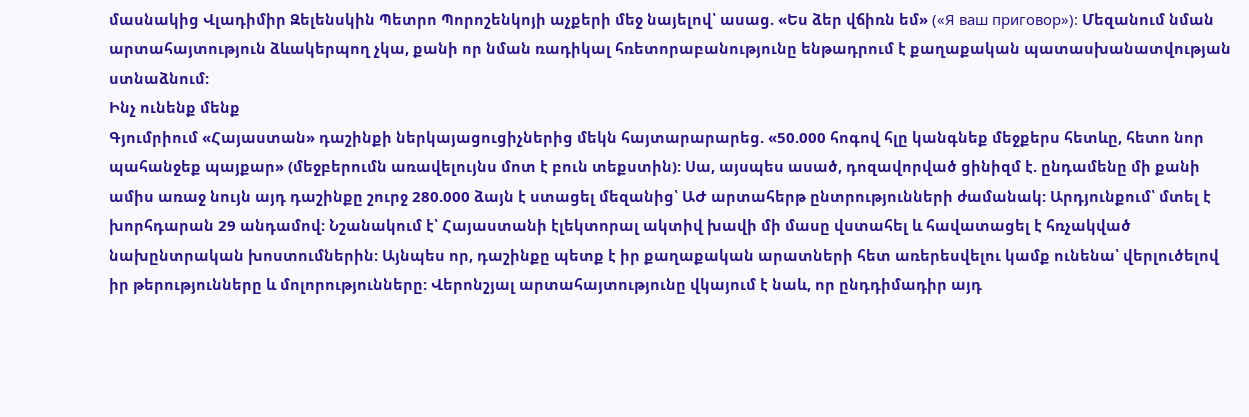մասնակից Վլադիմիր Զելենսկին Պետրո Պորոշենկոյի աչքերի մեջ նայելով՝ ասաց. «Ես ձեր վճիռն եմ» («Я ваш приговор»): Մեզանում նման արտահայտություն ձևակերպող չկա, քանի որ նման ռադիկալ հռետորաբանությունը ենթադրում է քաղաքական պատասխանատվության ստնաձնում:
Ինչ ունենք մենք
Գյումրիում «Հայաստան» դաշինքի ներկայացուցիչներից մեկն հայտարարարեց. «50.000 հոգով հլը կանգնեք մեջքերս հետևը, հետո նոր պահանջեք պայքար» (մեջբերումն առավելույնս մոտ է բուն տեքստին): Սա, այսպես ասած, դոզավորված ցինիզմ է. ընդամենը մի քանի ամիս առաջ նույն այդ դաշինքը շուրջ 280.000 ձայն է ստացել մեզանից՝ ԱԺ արտահերթ ընտրությունների ժամանակ: Արդյունքում՝ մտել է խորհդարան 29 անդամով: Նշանակում է՝ Հայաստանի էլեկտորալ ակտիվ խավի մի մասը վստահել և հավատացել է հռչակված նախընտրական խոստումներին: Այնպես որ, դաշինքը պետք է իր քաղաքական արատների հետ առերեսվելու կամք ունենա՝ վերլուծելով իր թերությունները և մոլորությունները: Վերոնշյալ արտահայտությունը վկայում է նաև, որ ընդդիմադիր այդ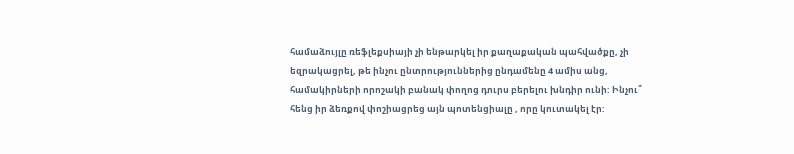համաձույլը ռեֆլեքսիայի չի ենթարկել իր քաղաքական պահվածքը, չի եզրակացրել, թե ինչու ընտրություններից ընդամենը 4 ամիս անց, համակիրների որոշակի բանակ փողոց դուրս բերելու խնդիր ունի: Ինչու՞ հենց իր ձեռքով փոշիացրեց այն պոտենցիալը , որը կուտակել էր: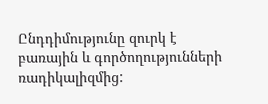Ընդդիմությունը զուրկ է բառային և գործողությունների ռադիկալիզմից: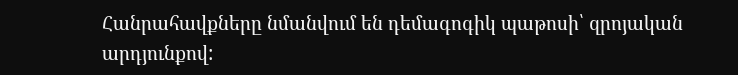Հանրահավքները նմանվում են դեմագոգիկ պաթոսի՝ զրոյական արդյունքով: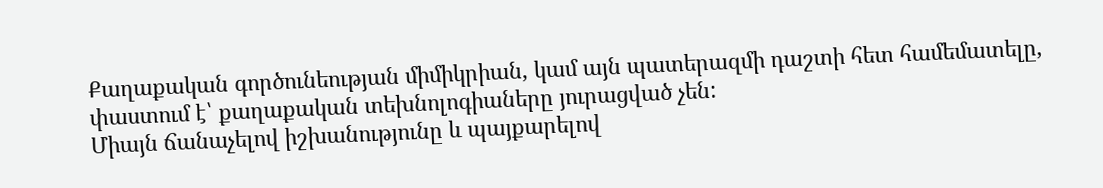Քաղաքական գործունեության միմիկրիան, կամ այն պատերազմի դաշտի հետ համեմատելը, փաստում է՝ քաղաքական տեխնոլոգիաները յուրացված չեն:
Միայն ճանաչելով իշխանությունը և պայքարելով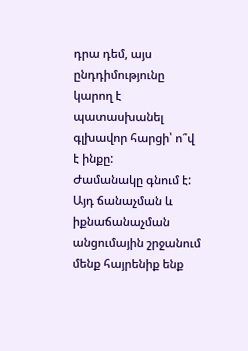դրա դեմ, այս ընդդիմությունը կարող է պատասխանել գլխավոր հարցի՝ ո՞վ է ինքը:
Ժամանակը գնում է: Այդ ճանաչման և իքնաճանաչման անցումային շրջանում մենք հայրենիք ենք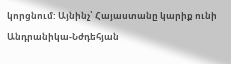կորցնում: Այնինչ՝ Հայաստանը կարիք ունի Անդրանիկա-Նժդեհյան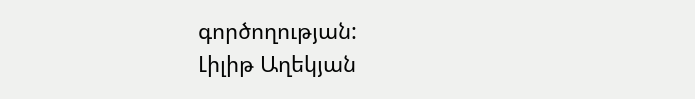գործողության:
Լիլիթ Աղեկյան